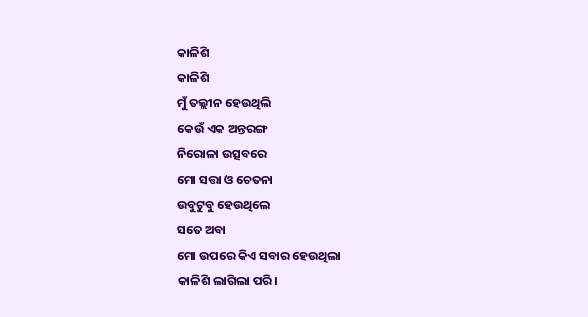କାଳିଶି
କାଳିଶି
ମୁଁ ତଲ୍ଲୀନ ହେଉଥିଲି
କେଉଁ ଏକ ଅନ୍ତରଙ୍ଗ
ନିରୋଳା ଉତ୍ସବରେ
ମୋ ସତ୍ତା ଓ ଚେତନା
ଉବୁଟୁବୁ ହେଉଥିଲେ
ସତେ ଅବା
ମୋ ଉପରେ କିଏ ସବାର ହେଉଥିଲା
କାଳିଶି ଲାଗିଲା ପରି।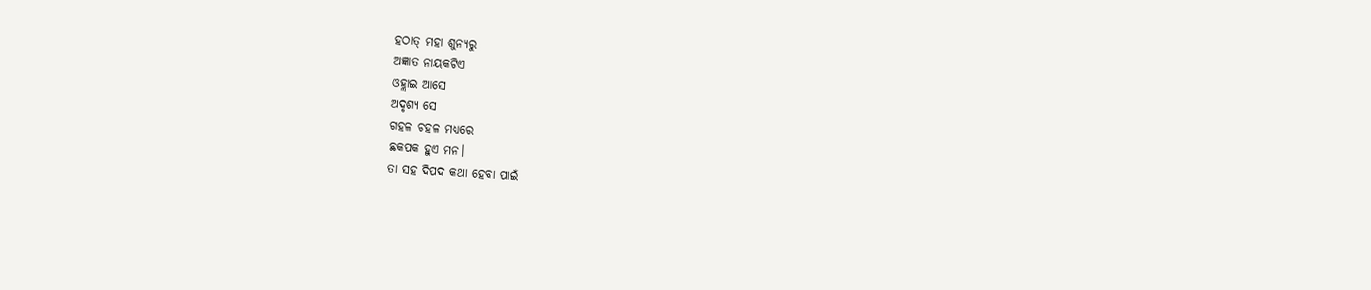ହଠାତ୍ ମହା ଶୁନ୍ୟରୁ
ଅଜ୍ଞାତ ନାୟକଟିଏ
ଓହ୍ଲାଇ ଆସେ
ଅଦୃଶ୍ୟ ସେ
ଗହଳ ଚହଳ ମଧ୍ୟରେ
ଛକପକ ହୁଏ ମନ।
ତା ସହ ଦିପଦ କଥା ହେବା ପାଇଁ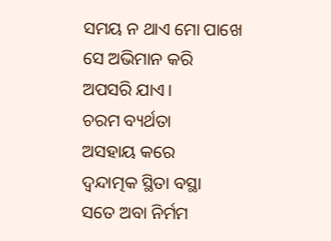ସମୟ ନ ଥାଏ ମୋ ପାଖେ
ସେ ଅଭିମାନ କରି
ଅପସରି ଯାଏ।
ଚରମ ବ୍ୟର୍ଥତା
ଅସହାୟ କରେ
ଦ୍ଵନ୍ଦାତ୍ମକ ସ୍ଥିତା ବସ୍ଥା
ସତେ ଅବା ନିର୍ମମ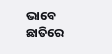ଭାବେ
ଛାତିରେ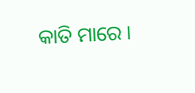କାତି ମାରେ ।